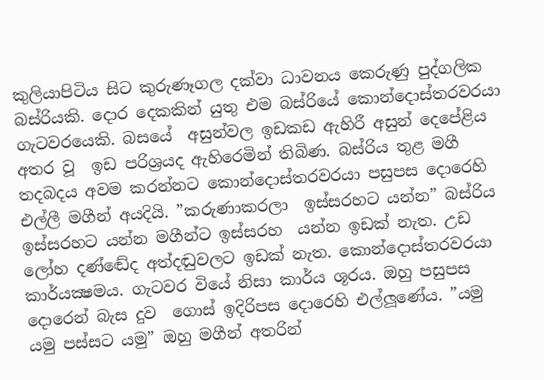කුලියාපිටිය සිට කුරුණෑගල දක්වා ධාවනය කෙරුණු පුද්ගලික බස්රියකි. දොර දෙකකින් යුතු එම බස්රියේ කොන්දොස්තරවරයා ගැටවරයෙකි. බසයේ  අසුන්වල ඉඩකඩ ඇහිරී අසුන් දෙපේළිය අතර වූ  ඉඩ පරිශ්‍රයද ඇහිරෙමින් තිබිණ. බස්රිය තුළ මගී තදබදය අවම කරන්නට කොන්දොස්තරවරයා පසුපස දොරෙහි එල්ලී මගීන් අයදියි. ”කරුණාකරලා  ඉස්සරහට යන්න” බස්රිය ඉස්සරහට යන්න මගීන්ට ඉස්සරහ  යන්න ඉඩක් නැත. උඩ ලෝහ දණ්ඬේද අත්දඬුවලට ඉඩක් නැත. කොන්දොස්තරවරයා කාර්යක්‍ෂමය. ගැටවර වියේ නිසා කාර්ය ශූරය. ඔහු පසුපස දොරෙන් බැස දුව  ගොස් ඉදිරිපස දොරෙහි එල්ලූණේය. ”යමු යමු පස්සට යමු” ඔහු මගීන් අතරින්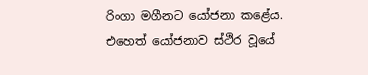රිංගා මගීනට යෝජනා කළේය. එහෙත් යෝජනාව ස්ථිර වූයේ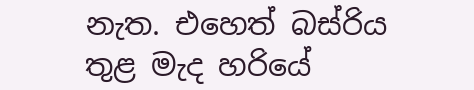නැත. එහෙත් බස්රිය තුළ මැද හරියේ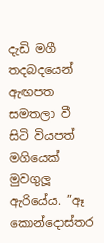දැඩි මගී තදබදයෙන්  ඇඟපත සමතලා වී සිටි වියපත් මගියෙක් මුවගුලූ ඇරියේය. ”ඈ කොන්දොස්තර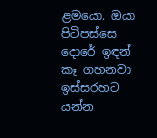ළමයො. ඔයා පිටිපස්සෙ දොරේ ඉඳන් කෑ ගහනවා ඉස්සරහට යන්න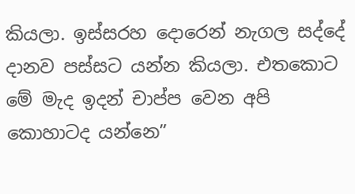කියලා. ඉස්සරහ දොරෙන් නැගල සද්දේ දානව පස්සට යන්න කියලා. එතකොට මේ මැද ඉදන් චාප්ප වෙන අපි කොහාටද යන්නෙ”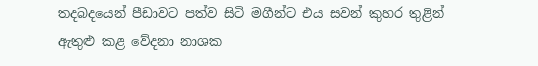තදබදයෙන් පීඩාවට පත්ව සිටි මගීන්ට එය සවන් කුහර තුළින්  ඇතුළු කළ වේදනා නාශක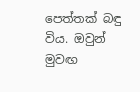පෙත්තක් බඳු විය. ඔවුන් මුවඟ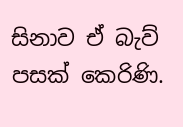සිනාව ඒ බැව් පසක් කෙරිණි.